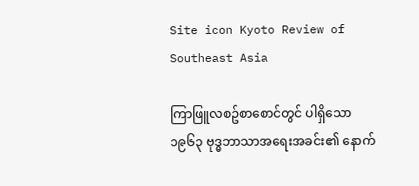Site icon Kyoto Review of Southeast Asia

ကြာဖြူလစဥ်စာစောင်တွင် ပါရှိသော ၁၉၆၃ ဗုဒ္ဓဘာသာအရေးအခင်း၏ နောက်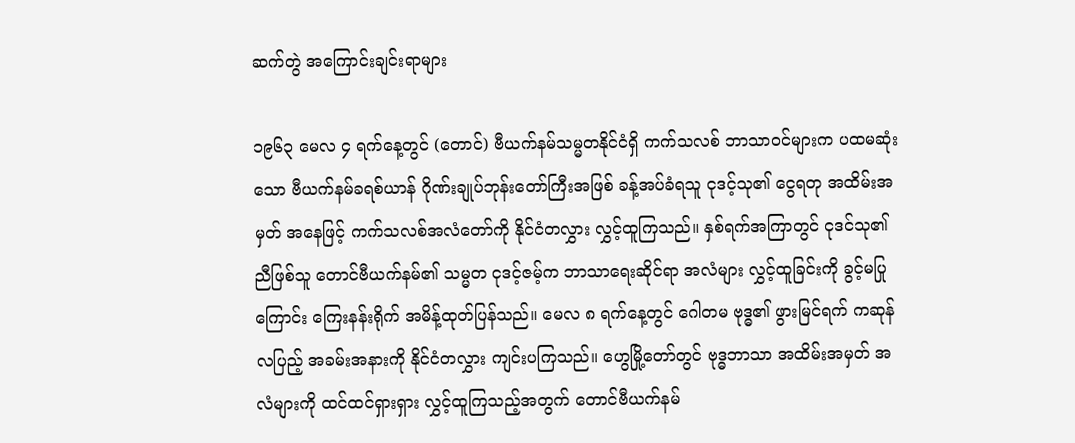ဆက်တွဲ အကြောင်းချင်းရာများ

၁၉၆၃ မေလ ၄ ရက်နေ့တွင် (တောင်) ဗီယက်နမ်သမ္မတနိုင်ငံရှိ ကက်သလစ် ဘာသာဝင်များက ပထမဆုံးသော ဗီယက်နမ်ခရစ်ယာန် ဂိုဏ်းချုပ်ဘုန်းတော်ကြီးအဖြစ် ခန့်အပ်ခံရသူ ငုဒင့်သု၏ ငွေရတု အထိမ်းအမှတ် အနေဖြင့် ကက်သလစ်အလံတော်ကို နိုင်ငံတလွှား လွှင့်ထူကြသည်။ နှစ်ရက်အကြာတွင် ငုဒင်သု၏ ညီဖြစ်သူ တောင်ဗီယက်နမ်၏ သမ္မတ ငုဒင့်ဇမ့်က ဘာသာရေးဆိုင်ရာ အလံများ လွှင့်ထူခြင်းကို ခွင့်မပြုကြောင်း ကြေးနန်းရိုက် အမိန့်ထုတ်ပြန်သည်။ မေလ ၈ ရက်နေ့တွင် ဂေါတမ ဗုဒ္ဓ၏ ဖွားမြင်ရက် ကဆုန်လပြည့် အခမ်းအနားကို နိုင်ငံတလွှား ကျင်းပကြသည်။ ဟွေမြို့တော်တွင် ဗုဒ္ဓဘာသာ အထိမ်းအမှတ် အလံများကို ထင်ထင်ရှားရှား လွှင့်ထူကြသည့်အတွက် တောင်ဗီယက်နမ်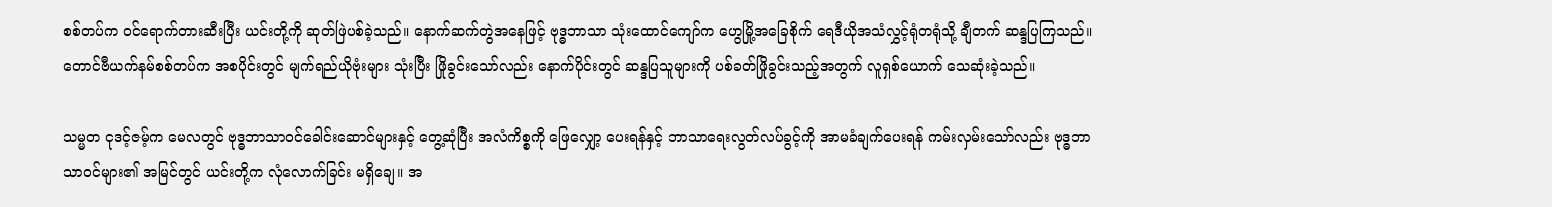စစ်တပ်က ဝင်ရောက်တားဆီးပြီး ယင်းတို့ကို ဆုတ်ဖြဲပစ်ခဲ့သည်။ နောက်ဆက်တွဲအနေဖြင့် ဗုဒ္ဓဘာသာ သုံးထောင်ကျော်က ဟွေမြို့အခြေစိုက် ရေဒီယိုအသံလွှင့်ရုံတရုံသို့ ချီတက် ဆန္ဒပြကြသည်။ တောင်ဗီယက်နမ်စစ်တပ်က အစပိုင်းတွင် မျက်ရည်ယိုဗုံးများ သုံးပြီး ဖြိုခွင်းသော်လည်း နောက်ပိုင်းတွင် ဆန္ဒပြသူများကို ပစ်ခတ်ဖြိုခွင်းသည့်အတွက် လူရှစ်ယောက် သေဆုံးခဲ့သည်။

သမ္မတ ငုဒင့်ဇမ့်က မေလတွင် ဗုဒ္ဓဘာသာဝင်ခေါင်းဆောင်များနှင့် တွေ့ဆုံပြီး အလံကိစ္စကို ဖြေလျှော့ ပေးရန်နှင့် ဘာသာရေးလွတ်လပ်ခွင့်ကို အာမခံချက်ပေးရန် ကမ်းလှမ်းသော်လည်း ဗုဒ္ဓဘာသာဝင်များ၏ အမြင်တွင် ယင်းတို့က လုံလောက်ခြင်း မရှိချေ။ အ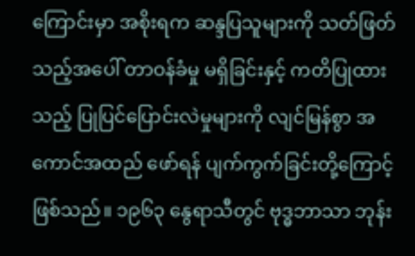ကြောင်းမှာ အစိုးရက ဆန္ဒပြသူများကို သတ်ဖြတ်သည့်အပေါ် တာဝန်ခံမှု မရှိခြင်းနှင့် ကတိပြုထားသည့် ပြုပြင်ပြောင်းလဲမှုများကို လျင်မြန်စွာ အကောင်အထည် ဖော်ရန် ပျက်ကွက်ခြင်းတို့ကြောင့် ဖြစ်သည်။ ၁၉၆၃ နွေရာသီတွင် ဗုဒ္ဓဘာသာ ဘုန်း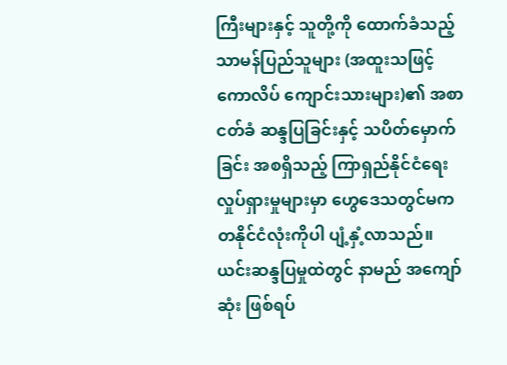ကြီးများနှင့် သူတို့ကို ထောက်ခံသည့် သာမန်ပြည်သူများ (အထူးသဖြင့် ကောလိပ် ကျောင်းသားများ)၏ အစာငတ်ခံ ဆန္ဒပြခြင်းနှင့် သပိတ်မှောက်ခြင်း အစရှိသည့် ကြာရှည်နိုင်ငံရေး လှုပ်ရှားမှုများမှာ ဟွေဒေသတွင်မက တနိုင်ငံလုံးကိုပါ ပျံ့နှံ့လာသည်။ ယင်းဆန္ဒပြမှုထဲတွင် နာမည် အကျော်ဆုံး ဖြစ်ရပ်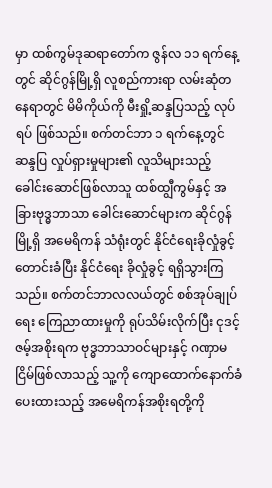မှာ ထစ်ကွမ်ဒုဆရာတော်က ဇွန်လ ၁၁ ရက်နေ့တွင် ဆိုင်ဂွန်မြို့ရှိ လူစည်ကားရာ လမ်းဆုံတနေရာတွင် မိမိကိုယ်ကို မီးရှို့ဆန္ဒပြသည့် လုပ်ရပ် ဖြစ်သည်။ စက်တင်ဘာ ၁ ရက်နေ့တွင် ဆန္ဒပြ လှုပ်ရှားမှုများ၏ လူသိများသည့် ခေါင်းဆောင်ဖြစ်လာသူ ထစ်ထျွီကွမ်နှင့် အခြားဗုဒ္ဓဘာသာ ခေါင်းဆောင်များက ဆိုင်ဂွန်မြို့ရှိ အမေရိကန် သံရုံးတွင် နိုင်ငံရေးခိုလှုံခွင့် တောင်းခံပြီး နိုင်ငံရေး ခိုလှုံခွင့် ရရှိသွားကြသည်။ စက်တင်ဘာလလယ်တွင် စစ်အုပ်ချုပ်ရေး ကြေညာထားမှုကို ရုပ်သိမ်းလိုက်ပြီး ငုဒင့်ဇမ့်အစိုးရက ဗုဒ္ဓဘာသာဝင်များနှင့် ဂဏှာမငြိမ်ဖြစ်လာသည့် သူ့ကို ကျောထောက်နောက်ခံ ပေးထားသည့် အမေရိကန်အစိုးရတို့ကို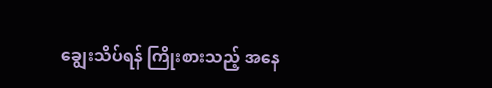ချွေးသိပ်ရန် ကြိုးစားသည့် အနေ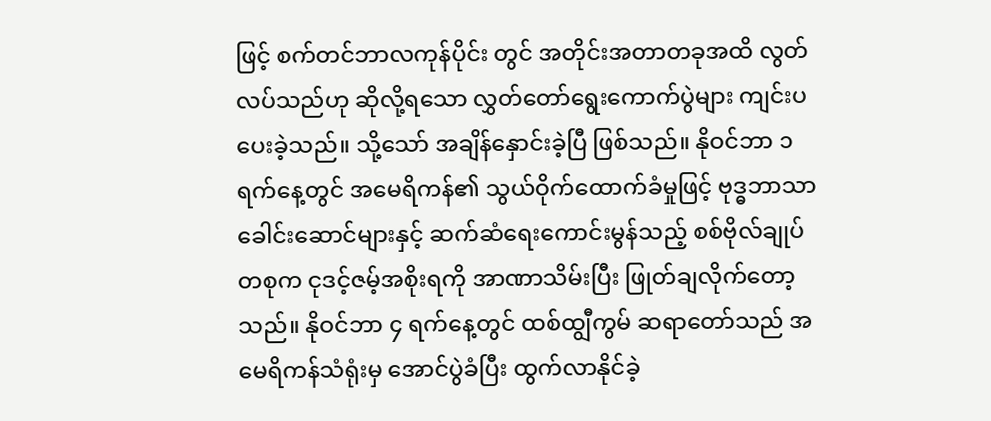ဖြင့် စက်တင်ဘာလကုန်ပိုင်း တွင် အတိုင်းအတာတခုအထိ လွတ်လပ်သည်ဟု ဆိုလို့ရသော လွှတ်တော်ရွေးကောက်ပွဲများ ကျင်းပပေးခဲ့သည်။ သို့သော် အချိန်နှောင်းခဲ့ပြီ ဖြစ်သည်။ နိုဝင်ဘာ ၁ ရက်နေ့တွင် အမေရိကန်၏ သွယ်ဝိုက်ထောက်ခံမှုဖြင့် ဗုဒ္ဓဘာသာခေါင်းဆောင်များနှင့် ဆက်ဆံရေးကောင်းမွန်သည့် စစ်ဗိုလ်ချုပ် တစုက ငုဒင့်ဇမ့်အစိုးရကို အာဏာသိမ်းပြီး ဖြုတ်ချလိုက်တော့သည်။ နိုဝင်ဘာ ၄ ရက်နေ့တွင် ထစ်ထျွီကွမ် ဆရာတော်သည် အမေရိကန်သံရုံးမှ အောင်ပွဲခံပြီး ထွက်လာနိုင်ခဲ့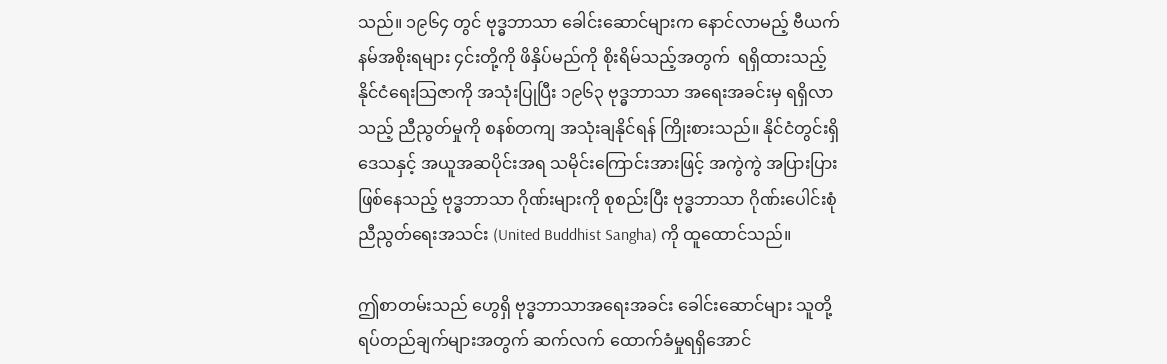သည်။ ၁၉၆၄ တွင် ဗုဒ္ဓဘာသာ ခေါင်းဆောင်များက နောင်လာမည့် ဗီယက်နမ်အစိုးရများ ၄င်းတို့ကို ဖိနှိပ်မည်ကို စိုးရိမ်သည့်အတွက်  ရရှိထားသည့် နိုင်ငံရေးသြဇာကို အသုံးပြုပြီး ၁၉၆၃ ဗုဒ္ဓဘာသာ အရေးအခင်းမှ ရရှိလာသည့် ညီညွတ်မှုကို စနစ်တကျ အသုံးချနိုင်ရန် ကြိုးစားသည်။ နိုင်ငံတွင်းရှိ ဒေသနှင့် အယူအဆပိုင်းအရ သမိုင်းကြောင်းအားဖြင့် အကွဲကွဲ အပြားပြား ဖြစ်နေသည့် ဗုဒ္ဓဘာသာ ဂိုဏ်းများကို စုစည်းပြီး ဗုဒ္ဓဘာသာ ဂိုဏ်းပေါင်းစုံ ညီညွတ်ရေးအသင်း (United Buddhist Sangha) ကို ထူထောင်သည်။

ဤစာတမ်းသည် ဟွေရှိ ဗုဒ္ဓဘာသာအရေးအခင်း ခေါင်းဆောင်များ သူတို့ ရပ်တည်ချက်များအတွက် ဆက်လက် ထောက်ခံမှုရရှိအောင်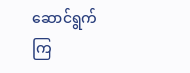ဆောင်ရွက်ကြ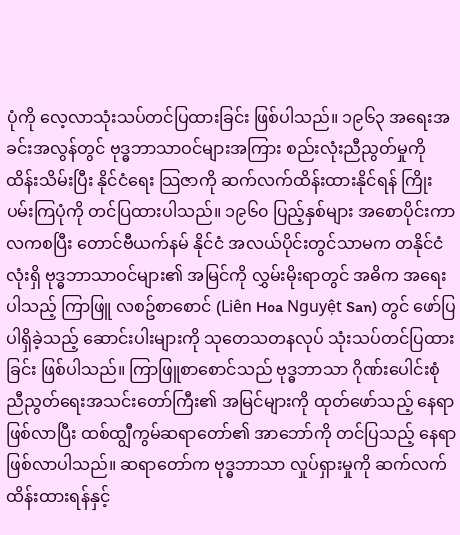ပုံကို လေ့လာသုံးသပ်တင်ပြထားခြင်း ဖြစ်ပါသည်။ ၁၉၆၃ အရေးအခင်းအလွန်တွင် ဗုဒ္ဓဘာသာဝင်များအကြား စည်းလုံးညီညွတ်မှုကို ထိန်းသိမ်းပြီး နိုင်ငံရေး သြဇာကို ဆက်လက်ထိန်းထားနိုင်ရန် ကြိုးပမ်းကြပုံကို တင်ပြထားပါသည်။ ၁၉၆၀ ပြည့်နှစ်များ အစောပိုင်းကာလကစပြီး တောင်ဗီယက်နမ် နိုင်ငံ အလယ်ပိုင်းတွင်သာမက တနိုင်ငံလုံးရှိ ဗုဒ္ဓဘာသာဝင်များ၏ အမြင်ကို လွှမ်းမိုးရာတွင် အဓိက အရေးပါသည့် ကြာဖြူ လစဥ်စာစောင် (Liên Hoa Nguyệt San) တွင် ဖော်ပြပါရှိခဲ့သည့် ဆောင်းပါးများကို သုတေသတနလုပ် သုံးသပ်တင်ပြထားခြင်း ဖြစ်ပါသည်။ ကြာဖြူစာစောင်သည် ဗုဒ္ဓဘာသာ ဂိုဏ်းပေါင်းစုံ ညီညွတ်ရေးအသင်းတော်ကြီး၏ အမြင်များကို ထုတ်ဖော်သည့် နေရာ ဖြစ်လာပြီး ထစ်ထျွီကွမ်ဆရာတော်၏ အာဘော်ကို တင်ပြသည့် နေရာဖြစ်လာပါသည်။ ဆရာတော်က ဗုဒ္ဓဘာသာ လှုပ်ရှားမှုကို ဆက်လက်ထိန်းထားရန်နှင့်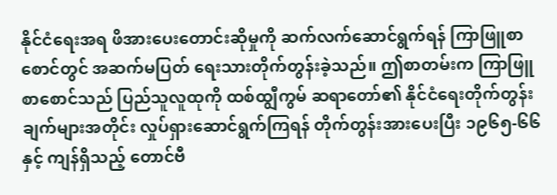နိုင်ငံရေးအရ ဖိအားပေးတောင်းဆိုမှုကို ဆက်လက်ဆောင်ရွက်ရန် ကြာဖြူစာစောင်တွင် အဆက်မပြတ် ရေးသားတိုက်တွန်းခဲ့သည်။ ဤစာတမ်းက ကြာဖြူစာစောင်သည် ပြည်သူလူထုကို ထစ်ထျွီကွမ် ဆရာတော်၏ နိုင်ငံရေးတိုက်တွန်းချက်များအတိုင်း လှုပ်ရှားဆောင်ရွက်ကြရန် တိုက်တွန်းအားပေးပြီး ၁၉၆၅-၆၆ နှင့် ကျန်ရှိသည့် တောင်ဗီ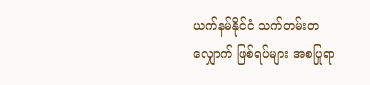ယက်နမ်နိုင်ငံ သက်တမ်းတလျှောက် ဖြစ်ရပ်များ အစပြုရာ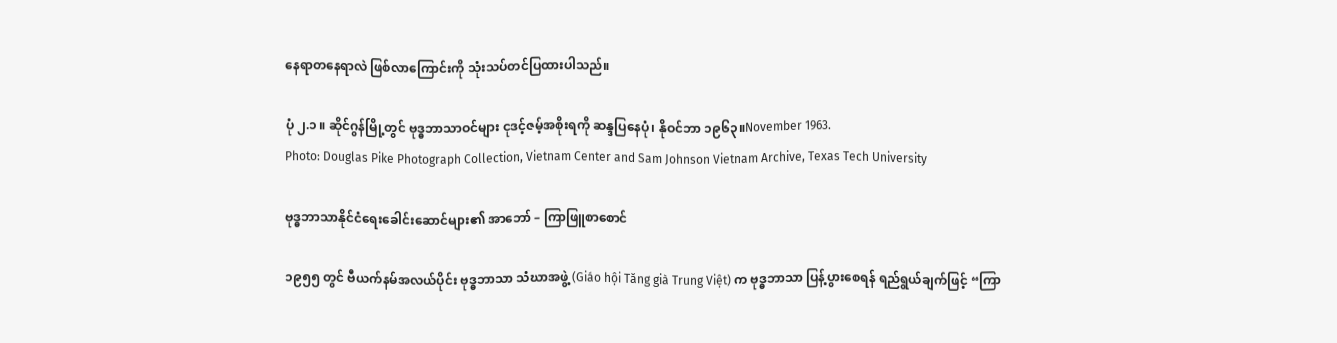နေရာတနေရာလဲ ဖြစ်လာကြောင်းကို သုံးသပ်တင်ပြထားပါသည်။

ပုံ ၂.၁ ။ ဆိုင်ဂွန်မြို့တွင် ဗုဒ္ဓဘာသာဝင်များ ငုဒင့်ဇမ့်အစိုးရကို ဆန္ဒပြနေပုံ၊ နိုဝင်ဘာ ၁၉၆၃။November 1963.
Photo: Douglas Pike Photograph Collection, Vietnam Center and Sam Johnson Vietnam Archive, Texas Tech University

ဗုဒ္ဓဘာသာနိုင်ငံရေးခေါင်းဆောင်များ၏ အာဘော် – ကြာဖြူစာစောင်

၁၉၅၅ တွင် ဗီယက်နမ်အလယ်ပိုင်း ဗုဒ္ဓဘာသာ သံဃာအဖွဲ့ (Giáo hội Tăng già Trung Việt) က ဗုဒ္ဓဘာသာ ပြန့်ပွားစေရန် ရည်ရွယ်ချက်ဖြင့် “ကြာ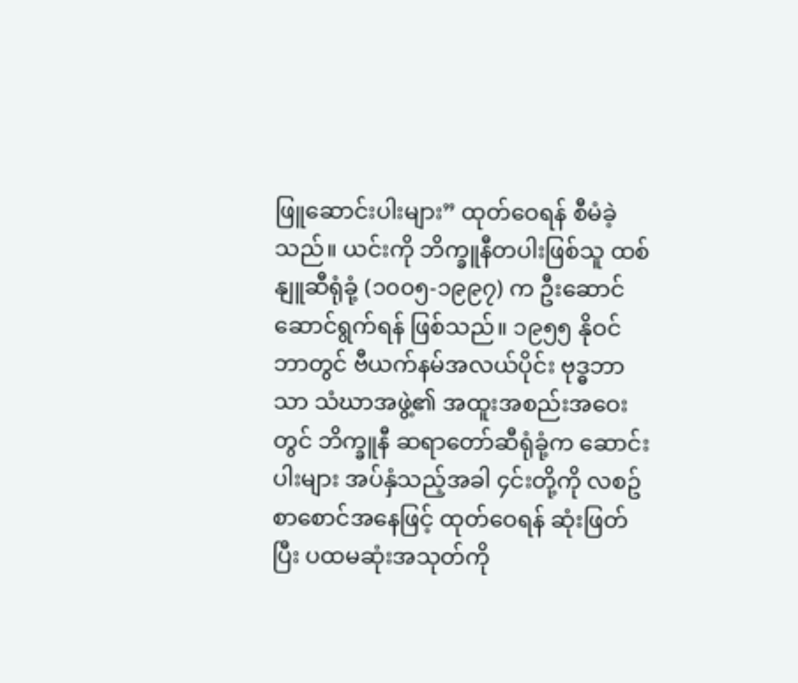ဖြူဆောင်းပါးများ” ထုတ်ဝေရန် စီမံခဲ့သည်။ ယင်းကို ဘိက္ခူနီတပါးဖြစ်သူ ထစ်နျူဆီရုံခုံ့ (၁၀၀၅-၁၉၉၇) က ဦးဆောင် ဆောင်ရွက်ရန် ဖြစ်သည်။ ၁၉၅၅ နိုဝင်ဘာတွင် ဗီယက်နမ်အလယ်ပိုင်း ဗုဒ္ဓဘာသာ သံဃာအဖွဲ့၏ အထူးအစည်းအဝေးတွင် ဘိက္ခူနီ ဆရာတော်ဆီရုံခုံ့က ဆောင်းပါးများ အပ်နှံသည့်အခါ ၄င်းတို့ကို လစဥ်စာစောင်အနေဖြင့် ထုတ်ဝေရန် ဆုံးဖြတ်ပြီး ပထမဆုံးအသုတ်ကို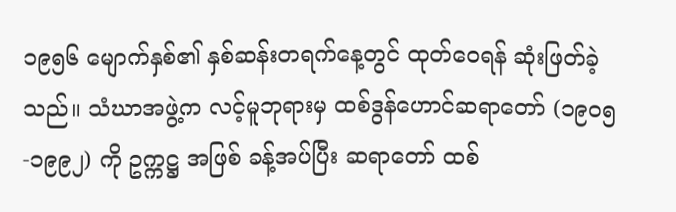၁၉၅၆ မျောက်နှစ်၏ နှစ်ဆန်းတရက်နေ့တွင် ထုတ်ဝေရန် ဆုံးဖြတ်ခဲ့သည်။ သံဃာအဖွဲ့က လင့်မူဘုရားမှ ထစ်ဒွန်ဟောင်ဆရာတော် (၁၉၀၅-၁၉၉၂) ကို ဥက္ကဋ္ဌ အဖြစ် ခန့်အပ်ပြီး ဆရာတော် ထစ်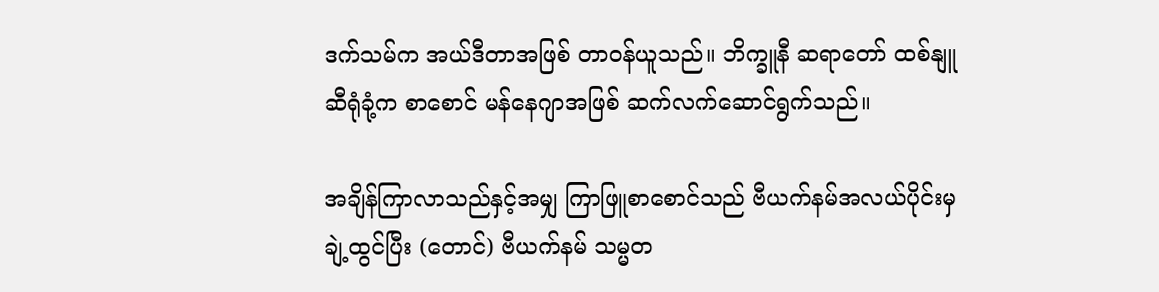ဒက်သမ်က အယ်ဒီတာအဖြစ် တာဝန်ယူသည်။ ဘိက္ခူနီ ဆရာတော် ထစ်နျူဆီရုံခုံ့က စာစောင် မန်နေဂျာအဖြစ် ဆက်လက်ဆောင်ရွက်သည်။

အချိန်ကြာလာသည်နှင့်အမျှ ကြာဖြူစာစောင်သည် ဗီယက်နမ်အလယ်ပိုင်းမှ ချဲ့ထွင်ပြီး (တောင်) ဗီယက်နမ် သမ္မတ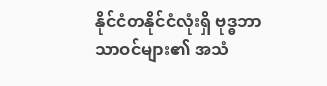နိုင်ငံတနိုင်ငံလုံးရှိ ဗုဒ္ဓဘာသာဝင်များ၏ အသံ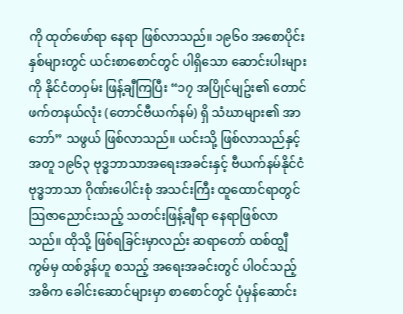ကို ထုတ်ဖော်ရာ နေရာ ဖြစ်လာသည်။ ၁၉၆၀ အစောပိုင်းနှစ်များတွင် ယင်းစာစောင်တွင် ပါရှိသော ဆောင်းပါးများကို နိုင်ငံတဝှမ်း ဖြန့်ချီကြပြီး “၁၇ အပြိုင်မျဥ်း၏ တောင်ဖက်တနယ်လုံး (တောင်ဗီယက်နမ်) ရှိ သံဃာများ၏ အာဘော်” သဖွယ် ဖြစ်လာသည်။ ယင်းသို့ ဖြစ်လာသည်နှင့်အတူ ၁၉၆၃ ဗုဒ္ဓဘာသာအရေးအခင်းနှင့် ဗီယက်နမ်နိုင်ငံ ဗုဒ္ဓဘာသာ ဂိုဏ်းပေါင်းစုံ အသင်းကြီး ထူထောင်ရာတွင် သြဇာညောင်းသည့် သတင်းဖြန့်ချီရာ နေရာဖြစ်လာသည်။ ထိုသို့ ဖြစ်ရခြင်းမှာလည်း ဆရာတော် ထစ်ထျွီကွမ်မှ ထစ်ဒွန်ဟူ စသည့် အရေးအခင်းတွင် ပါဝင်သည့် အဓိက ခေါင်းဆောင်များမှာ စာစောင်တွင် ပုံမှန်ဆောင်း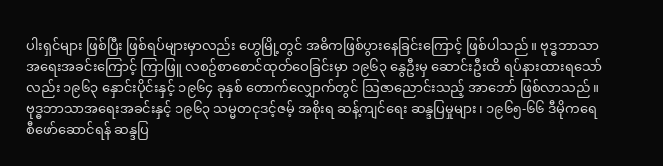ပါးရှင်များ ဖြစ်ပြီး ဖြစ်ရပ်များမှာလည်း ဟွေမြို့တွင် အဓိကဖြစ်ပွားနေခြင်းကြောင့် ဖြစ်ပါသည်။ ဗုဒ္ဓဘာသာ အရေးအခင်းကြောင့် ကြာဖြူ လစဥ်စာစောင်ထုတ်ဝေခြင်းမှာ ၁၉၆၃ နွေဦးမှ ဆောင်းဦးထိ ရပ်နားထားရသော်လည်း ၁၉၆၃ နှောင်းပိုင်းနှင့် ၁၉၆၄ ခုနှစ် တောက်လျှောက်တွင် သြဇာညောင်းသည့် အာဘော် ဖြစ်လာသည်။ ဗုဒ္ဓဘာသာအရေးအခင်းနှင့် ၁၉၆၃ သမ္မတငုဒင့်ဇမ့် အစိုးရ ဆန့်ကျင်ရေး ဆန္ဒပြမှုများ၊ ၁၉၆၅-၆၆ ဒီမိုကရေစီဖော်ဆောင်ရန် ဆန္ဒပြ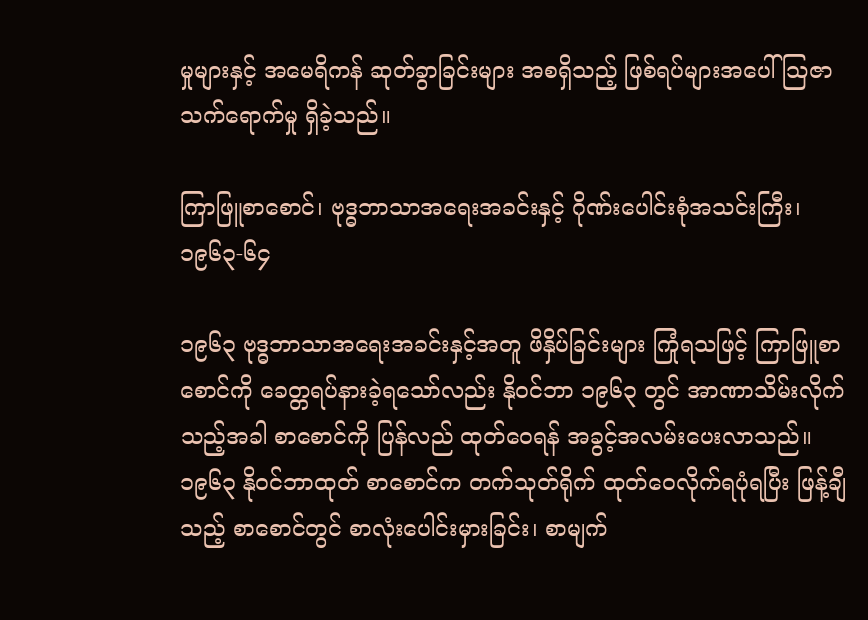မှုများနှင့် အမေရိကန် ဆုတ်ခွာခြင်းများ အစရှိသည့် ဖြစ်ရပ်များအပေါ် သြဇာသက်ရောက်မှု ရှိခဲ့သည်။

ကြာဖြူစာစောင်၊ ဗုဒ္ဓဘာသာအရေးအခင်းနှင့် ဂိုဏ်းပေါင်းစုံအသင်းကြီး၊ ၁၉၆၃-၆၄

၁၉၆၃ ဗုဒ္ဓဘာသာအရေးအခင်းနှင့်အတူ ဖိနှိပ်ခြင်းများ ကြုံရသဖြင့် ကြာဖြူစာစောင်ကို ခေတ္တရပ်နားခဲ့ရသော်လည်း နိုဝင်ဘာ ၁၉၆၃ တွင် အာဏာသိမ်းလိုက်သည့်အခါ စာစောင်ကို ပြန်လည် ထုတ်ဝေရန် အခွင့်အလမ်းပေးလာသည်။ ၁၉၆၃ နိုဝင်ဘာထုတ် စာစောင်က တက်သုတ်ရိုက် ထုတ်ဝေလိုက်ရပုံရပြီး ဖြန့်ချီသည့် စာစောင်တွင် စာလုံးပေါင်းမှားခြင်း၊ စာမျက်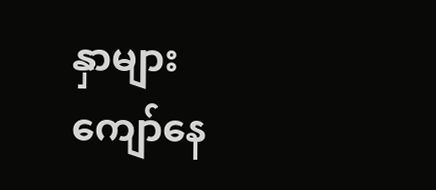နှာများ ကျော်နေ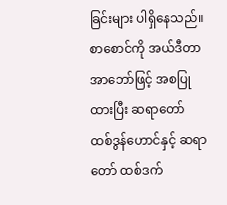ခြင်းများ ပါရှိနေသည်။ စာစောင်ကို အယ်ဒီတာအာဘော်ဖြင့် အစပြုထားပြီး ဆရာတော် ထစ်ဒွန်ဟောင်နှင့် ဆရာတော် ထစ်ဒက်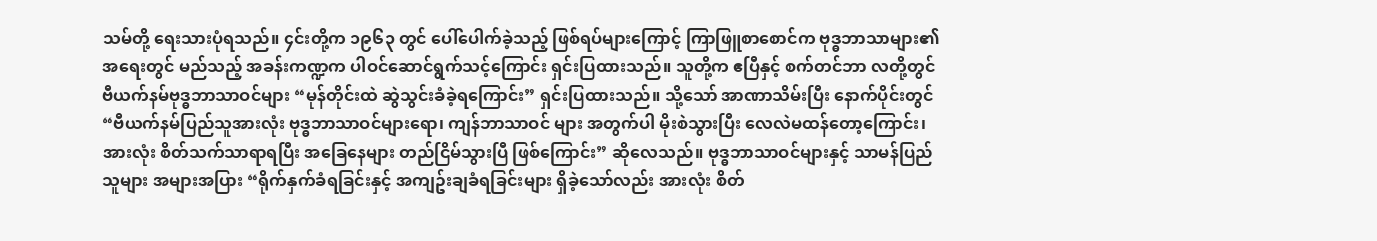သမ်တို့ ရေးသားပုံရသည်။ ၄င်းတို့က ၁၉၆၃ တွင် ပေါ်ပေါက်ခဲ့သည့် ဖြစ်ရပ်များကြောင့် ကြာဖြူစာစောင်က ဗုဒ္ဓဘာသာများ၏ အရေးတွင် မည်သည့် အခန်းကဏ္ဍက ပါဝင်ဆောင်ရွက်သင့်ကြောင်း ရှင်းပြထားသည်။ သူတို့က ဧပြီနှင့် စက်တင်ဘာ လတို့တွင် ဗီယက်နမ်ဗုဒ္ဓဘာသာဝင်များ “မုန်တိုင်းထဲ ဆွဲသွင်းခံခဲ့ရကြောင်း” ရှင်းပြထားသည်။ သို့သော် အာဏာသိမ်းပြီး နောက်ပိုင်းတွင် “ဗီယက်နမ်ပြည်သူအားလုံး ဗုဒ္ဓဘာသာဝင်များရော၊ ကျန်ဘာသာဝင် များ အတွက်ပါ မိုးစဲသွားပြီး လေလဲမထန်တော့ကြောင်း၊ အားလုံး စိတ်သက်သာရာရပြီး အခြေနေများ တည်ငြိမ်သွားပြီ ဖြစ်ကြောင်း” ဆိုလေသည်။ ဗုဒ္ဓဘာသာဝင်များနှင့် သာမန်ပြည်သူများ အများအပြား “ရိုက်နှက်ခံရခြင်းနှင့် အကျဥ်းချခံရခြင်းများ ရှိခဲ့သော်လည်း အားလုံး စိတ်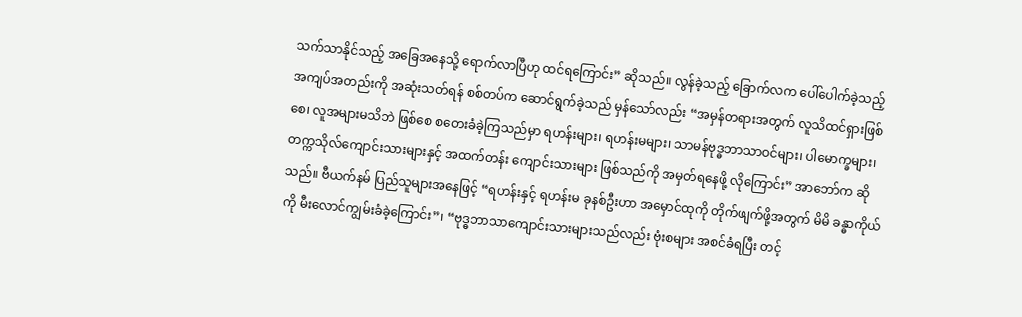သက်သာနိုင်သည့် အခြေအနေသို့ ရောက်လာပြီဟု ထင်ရကြောင်း” ဆိုသည်။ လွန်ခဲ့သည့် ခြောက်လက ပေါ်ပေါက်ခဲ့သည့် အကျပ်အတည်းကို အဆုံးသတ်ရန် စစ်တပ်က ဆောင်ရွက်ခဲ့သည် မှန်သော်လည်း “အမှန်တရားအတွက် လူသိထင်ရှားဖြစ်စေ၊ လူအများမသိဘဲ ဖြစ်စေ စတေးခံခဲ့ကြသည်မှာ ရဟန်းများ၊ ရဟန်းမများ၊ သာမန်ဗုဒ္ဓဘာသာဝင်များ၊ ပါမောက္ခများ၊ တက္ကသိုလ်ကျောင်းသားများနှင့် အထက်တန်း ကျောင်းသားများ ဖြစ်သည်ကို အမှတ်ရနေဖို့ လိုကြောင်း” အာဘော်က ဆိုသည်။ ဗီယက်နမ် ပြည်သူများအနေဖြင့် “ရဟန်းနှင့် ရဟန်းမ ခုနစ်ဦးဟာ အမှောင်ထုကို တိုက်ဖျက်ဖို့အတွက် မိမိ ခန္ဓာကိုယ်ကို မီးလောင်ကျွမ်းခံခဲ့ကြောင်း”၊ “ဗုဒ္ဓဘာသာကျောင်းသားများသည်လည်း ဗုံးစများ အစင်ခံရပြီး တင့်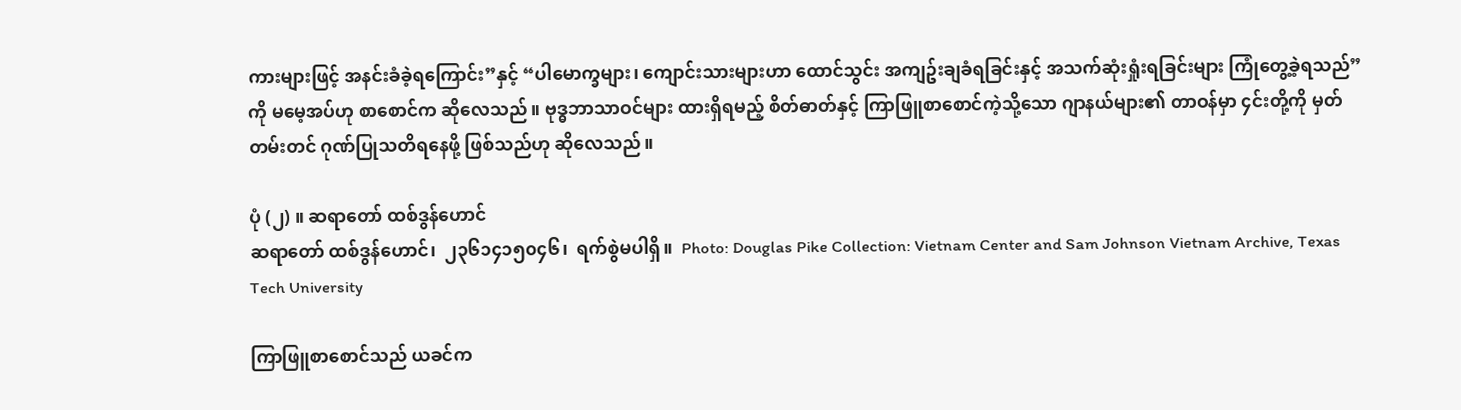ကားများဖြင့် အနင်းခံခဲ့ရကြောင်း”နှင့် “ပါမောက္ခများ၊ ကျောင်းသားများဟာ ထောင်သွင်း အကျဥ်းချခံရခြင်းနှင့် အသက်ဆုံးရှုံးရခြင်းများ ကြုံတွေ့ခဲ့ရသည်” ကို မမေ့အပ်ဟု စာစောင်က ဆိုလေသည်။ ဗုဒ္ဓဘာသာဝင်များ ထားရှိရမည့် စိတ်ဓာတ်နှင့် ကြာဖြူစာစောင်ကဲ့သို့သော ဂျာနယ်များ၏ တာဝန်မှာ ၄င်းတို့ကို မှတ်တမ်းတင် ဂုဏ်ပြုသတိရနေဖို့ ဖြစ်သည်ဟု ဆိုလေသည်။

ပုံ (၂) ။ ဆရာတော် ထစ်ဒွန်ဟောင်
ဆရာတော် ထစ်ဒွန်ဟောင်၊  ၂၃၆၁၄၁၅၀၄၆၊  ရက်စွဲမပါရှိ။  Photo: Douglas Pike Collection: Vietnam Center and Sam Johnson Vietnam Archive, Texas Tech University

ကြာဖြူစာစောင်သည် ယခင်က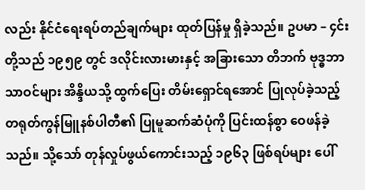လည်း နိုင်ငံရေးရပ်တည်ချက်များ ထုတ်ပြန်မှု ရှိခဲ့သည်။ ဥပမာ – ၄င်းတို့သည် ၁၉၅၉ တွင် ဒလိုင်းလားမားနှင့် အခြားသော တိဘက် ဗုဒ္ဓဘာသာဝင်များ အိန္ဒိယသို့ ထွက်ပြေး တိမ်းရှောင်ရအောင် ပြုလုပ်ခဲ့သည့် တရုတ်ကွန်မြူနစ်ပါတီ၏ ပြုမူဆက်ဆံပုံကို ပြင်းထန်စွာ ဝေဖန်ခဲ့သည်။ သို့သော် တုန်လှုပ်ဖွယ်ကောင်းသည့် ၁၉၆၃ ဖြစ်ရပ်များ ပေါ်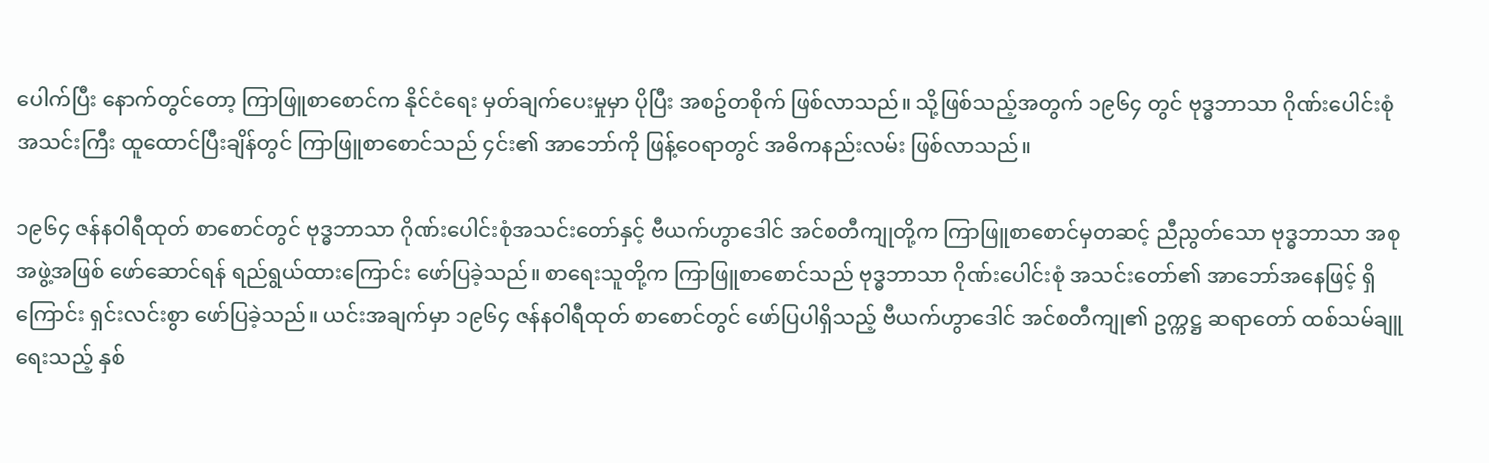ပေါက်ပြီး နောက်တွင်တော့ ကြာဖြူစာစောင်က နိုင်ငံရေး မှတ်ချက်ပေးမှုမှာ ပိုပြီး အစဥ်တစိုက် ဖြစ်လာသည်။ သို့ဖြစ်သည့်အတွက် ၁၉၆၄ တွင် ဗုဒ္ဓဘာသာ ဂိုဏ်းပေါင်းစုံ အသင်းကြီး ထူထောင်ပြီးချိန်တွင် ကြာဖြူစာစောင်သည် ၄င်း၏ အာဘော်ကို ဖြန့်ဝေရာတွင် အဓိကနည်းလမ်း ဖြစ်လာသည်။

၁၉၆၄ ဇန်နဝါရီထုတ် စာစောင်တွင် ဗုဒ္ဓဘာသာ ဂိုဏ်းပေါင်းစုံအသင်းတော်နှင့် ဗီယက်ဟွာဒေါင် အင်စတီကျုတို့က ကြာဖြူစာစောင်မှတဆင့် ညီညွတ်သော ဗုဒ္ဓဘာသာ အစုအဖွဲ့အဖြစ် ဖော်ဆောင်ရန် ရည်ရွယ်ထားကြောင်း ဖော်ပြခဲ့သည်။ စာရေးသူတို့က ကြာဖြူစာစောင်သည် ဗုဒ္ဓဘာသာ ဂိုဏ်းပေါင်းစုံ အသင်းတော်၏ အာဘော်အနေဖြင့် ရှိကြောင်း ရှင်းလင်းစွာ ဖော်ပြခဲ့သည်။ ယင်းအချက်မှာ ၁၉၆၄ ဇန်နဝါရီထုတ် စာစောင်တွင် ဖော်ပြပါရှိသည့် ဗီယက်ဟွာဒေါင် အင်စတီကျု၏ ဥက္ကဋ္ဌ ဆရာတော် ထစ်သမ်ချူ ရေးသည့် နှစ်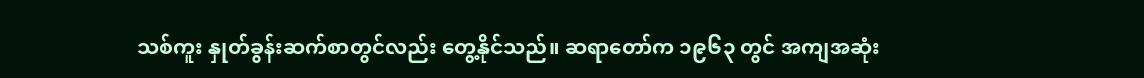သစ်ကူး နှုတ်ခွန်းဆက်စာတွင်လည်း တွေ့နိုင်သည်။ ဆရာတော်က ၁၉၆၃ တွင် အကျအဆုံး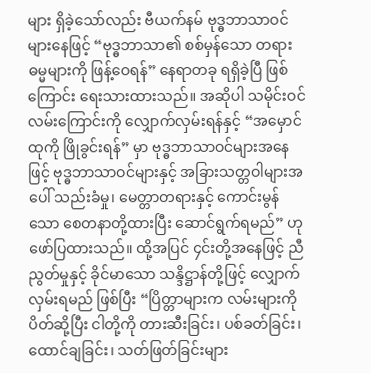များ ရှိခဲ့သော်လည်း ဗီယက်နမ် ဗုဒ္ဓဘာသာဝင်များနေဖြင့် “ဗုဒ္ဓဘာသာ၏ စစ်မှန်သော တရားဓမ္မများကို ဖြန့်ဝေရန်” နေရာတခု ရရှိခဲ့ပြီ ဖြစ်ကြောင်း ရေးသားထားသည်။ အဆိုပါ သမိုင်းဝင် လမ်းကြောင်းကို လျှောက်လှမ်းရန်နှင့် “အမှောင်ထုကို ဖြိုခွင်းရန်” မှာ ဗုဒ္ဓဘာသာဝင်များအနေဖြင့် ဗုဒ္ဓဘာသာဝင်များနှင့် အခြားသတ္တဝါများအပေါ် သည်းခံမှု၊ မေတ္တာတရားနှင့် ကောင်းမွန်သော စေတနာတို့ထားပြီး ဆောင်ရွက်ရမည်” ဟု ဖော်ပြထားသည်။ ထို့အပြင် ၄င်းတို့အနေဖြင့် ညီညွတ်မှုနှင့် ခိုင်မာသော သန္ဒိဋ္ဌာန်တို့ဖြင့် လျှောက်လှမ်းရမည် ဖြစ်ပြီး “ပြိတ္တာများက လမ်းများကို ပိတ်ဆို့ပြီး ငါတို့ကို တားဆီးခြင်း၊ ပစ်ခတ်ခြင်း၊ ထောင်ချခြင်း၊ သတ်ဖြတ်ခြင်းများ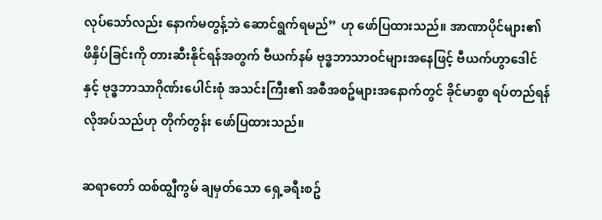လုပ်သော်လည်း နောက်မတွန့်ဘဲ ဆောင်ရွက်ရမည်” ဟု ဖော်ပြထားသည်။ အာဏာပိုင်များ၏ ဖိနှိပ်ခြင်းကို တားဆီးနိုင်ရန်အတွက် ဗီယက်နမ် ဗုဒ္ဓဘာသာဝင်များအနေဖြင့် ဗီယက်ဟွာဒေါင်နှင့် ဗုဒ္ဓဘာသာဂိုဏ်းပေါင်းစုံ အသင်းကြီး၏ အစီအစဥ်များအနောက်တွင် ခိုင်မာစွာ ရပ်တည်ရန် လိုအပ်သည်ဟု တိုက်တွန်း ဖော်ပြထားသည်။

ဆရာတော် ထစ်ထျွီကွမ် ချမှတ်သော ရှေ့ခရီးစဥ်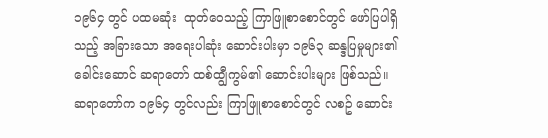၁၉၆၄ တွင် ပထမဆုံး  ထုတ်ဝေသည့် ကြာဖြူစာစောင်တွင် ဖော်ပြပါရှိသည့် အခြားသော အရေးပါဆုံး ဆောင်းပါးမှာ ၁၉၆၃ ဆန္ဒပြမှုများ၏ ခေါင်းဆောင် ဆရာတော် ထစ်ထျွီကွမ်၏ ဆောင်းပါးများ ဖြစ်သည်။ ဆရာတော်က ၁၉၆၄ တွင်လည်း ကြာဖြူစာစောင်တွင် လစဥ် ဆောင်း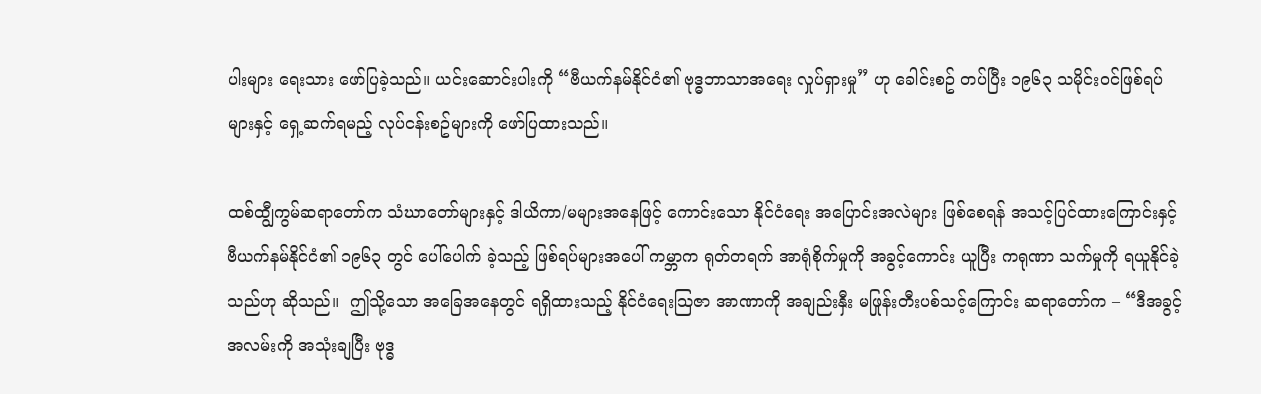ပါးများ ရေးသား ဖော်ပြခဲ့သည်။ ယင်းဆောင်းပါးကို “ဗီယက်နမ်နိုင်ငံ၏ ဗုဒ္ဓဘာသာအရေး လှုပ်ရှားမှု” ဟု ခေါင်းစဥ် တပ်ပြီး ၁၉၆၃ သမိုင်းဝင်ဖြစ်ရပ်များနှင့် ရှေ့ဆက်ရမည့် လုပ်ငန်းစဥ်များကို ဖော်ပြထားသည်။

ထစ်ထျွီကွမ်ဆရာတော်က သံဃာတော်များနှင့် ဒါယိကာ/မများအနေဖြင့် ကောင်းသော နိုင်ငံရေး အပြောင်းအလဲများ ဖြစ်စေရန် အသင့်ပြင်ထားကြောင်းနှင့် ဗီယက်နမ်နိုင်ငံ၏ ၁၉၆၃ တွင် ပေါ်ပေါက် ခဲ့သည့် ဖြစ်ရပ်များအပေါ် ကမ္ဘာက ရုတ်တရက် အာရုံစိုက်မှုကို အခွင့်ကောင်း ယူပြီး ကရုဏာ သက်မှုကို ရယူနိုင်ခဲ့သည်ဟု ဆိုသည်။  ဤသို့သော အခြေအနေတွင် ရရှိထားသည့် နိုင်ငံရေးသြဇာ အာဏာကို အချည်းနှီး မဖြုန်းတီးပစ်သင့်ကြောင်း ဆရာတော်က – “ဒီအခွင့်အလမ်းကို အသုံးချပြီး ဗုဒ္ဓ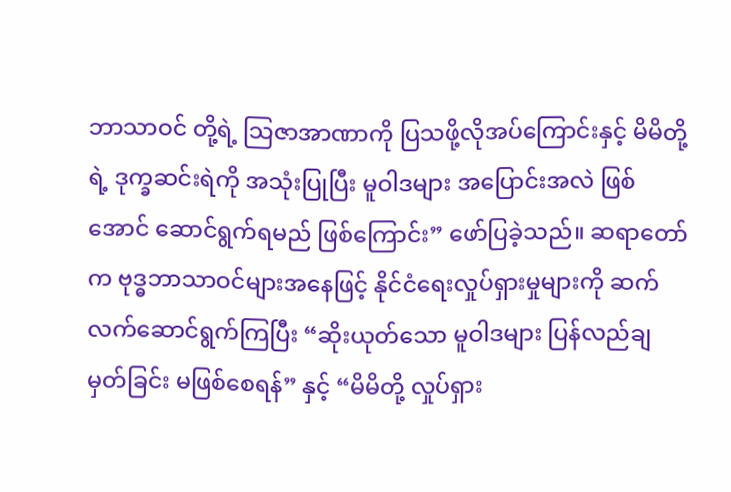ဘာသာဝင် တို့ရဲ့ သြဇာအာဏာကို ပြသဖို့လိုအပ်ကြောင်းနှင့် မိမိတို့ရဲ့ ဒုက္ခဆင်းရဲကို အသုံးပြုပြီး မူဝါဒများ အပြောင်းအလဲ ဖြစ်အောင် ဆောင်ရွက်ရမည် ဖြစ်ကြောင်း” ဖော်ပြခဲ့သည်။ ဆရာတော်က ဗုဒ္ဓဘာသာဝင်များအနေဖြင့် နိုင်ငံရေးလှုပ်ရှားမှုများကို ဆက်လက်ဆောင်ရွက်ကြပြီး “ဆိုးယုတ်သော မူဝါဒများ ပြန်လည်ချမှတ်ခြင်း မဖြစ်စေရန်” နှင့် “မိမိတို့ လှုပ်ရှား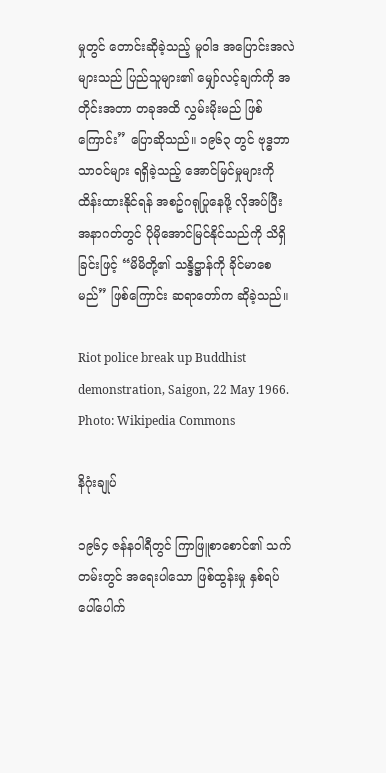မှုတွင် တောင်းဆိုခဲ့သည့် မူဝါဒ အပြောင်းအလဲများသည် ပြည်သူများ၏ မျှော်လင့်ချက်ကို အတိုင်းအတာ တခုအထိ လွှမ်းမိုးမည် ဖြစ်ကြောင်း” ပြောဆိုသည်။ ၁၉၆၃ တွင် ဗုဒ္ဓဘာသာဝင်များ ရရှိခဲ့သည့် အောင်မြင်မှုများကို ထိန်းထားနိုင်ရန် အစဥ်ဂရုပြုနေဖို့ လိုအပ်ပြီး အနာဂတ်တွင် ပိုမိုအောင်မြင်နိုင်သည်ကို သိရှိခြင်းဖြင့် “မိမိတို့၏ သန္ဒိဋ္ဌာန်ကို ခိုင်မာစေမည်” ဖြစ်ကြောင်း ဆရာတော်က ဆိုခဲ့သည်။

Riot police break up Buddhist demonstration, Saigon, 22 May 1966. Photo: Wikipedia Commons

နိဂုံးချုပ်

၁၉၆၄ ဇန်နဝါရီတွင် ကြာဖြူစာစောင်၏ သက်တမ်းတွင် အရေးပါသော ဖြစ်ထွန်းမှု နှစ်ရပ် ပေါ်ပေါက်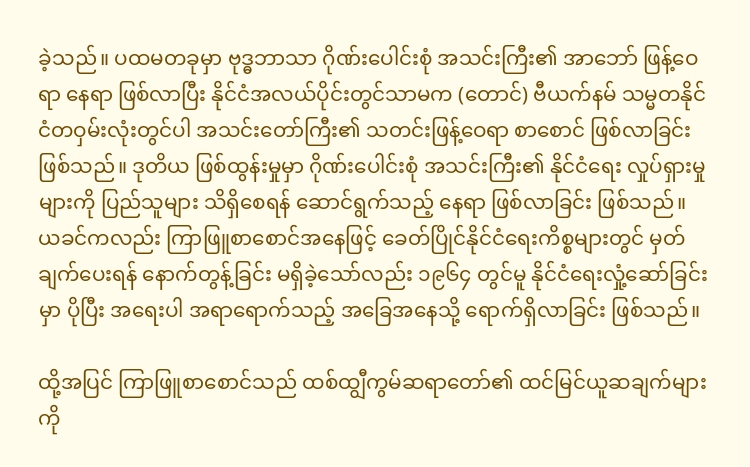ခဲ့သည်။ ပထမတခုမှာ ဗုဒ္ဓဘာသာ ဂိုဏ်းပေါင်းစုံ အသင်းကြီး၏ အာဘော် ဖြန့်ဝေရာ နေရာ ဖြစ်လာပြီး နိုင်ငံအလယ်ပိုင်းတွင်သာမက (တောင်) ဗီယက်နမ် သမ္မတနိုင်ငံတဝှမ်းလုံးတွင်ပါ အသင်းတော်ကြီး၏ သတင်းဖြန့်ဝေရာ စာစောင် ဖြစ်လာခြင်း ဖြစ်သည်။ ဒုတိယ ဖြစ်ထွန်းမှုမှာ ဂိုဏ်းပေါင်းစုံ အသင်းကြီး၏ နိုင်ငံရေး လှုပ်ရှားမှုများကို ပြည်သူများ သိရှိစေရန် ဆောင်ရွက်သည့် နေရာ ဖြစ်လာခြင်း ဖြစ်သည်။ ယခင်ကလည်း ကြာဖြူစာစောင်အနေဖြင့် ခေတ်ပြိုင်နိုင်ငံရေးကိစ္စများတွင် မှတ်ချက်ပေးရန် နောက်တွန့်ခြင်း မရှိခဲ့သော်လည်း ၁၉၆၄ တွင်မူ နိုင်ငံရေးလှုံ့ဆော်ခြင်းမှာ ပိုပြီး အရေးပါ အရာရောက်သည့် အခြေအနေသို့ ရောက်ရှိလာခြင်း ဖြစ်သည်။

ထို့အပြင် ကြာဖြူစာစောင်သည် ထစ်ထျွီကွမ်ဆရာတော်၏ ထင်မြင်ယူဆချက်များကို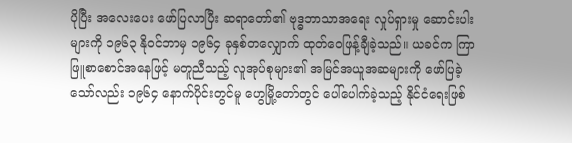ပိုပြီး အလေးပေး ဖော်ပြလာပြီး ဆရာတော်၏ ဗုဒ္ဓဘာသာအရေး လှုပ်ရှားမှု ဆောင်းပါးများကို ၁၉၆၃ နိုဝင်ဘာမှ ၁၉၆၄ ခုနှစ်တလျှောက် ထုတ်ဝေဖြန့်ချီခဲ့သည်။ ယခင်က ကြာဖြူစာစောင်အနေဖြင့် မတူညီသည့် လူအုပ်စုများ၏ အမြင်အယူအဆများကို ဖော်ပြခဲ့သော်လည်း ၁၉၆၄ နောက်ပိုင်းတွင်မူ ဟွေမြို့တော်တွင် ပေါ်ပေါက်ခဲ့သည့် နိုင်ငံရေးဖြစ်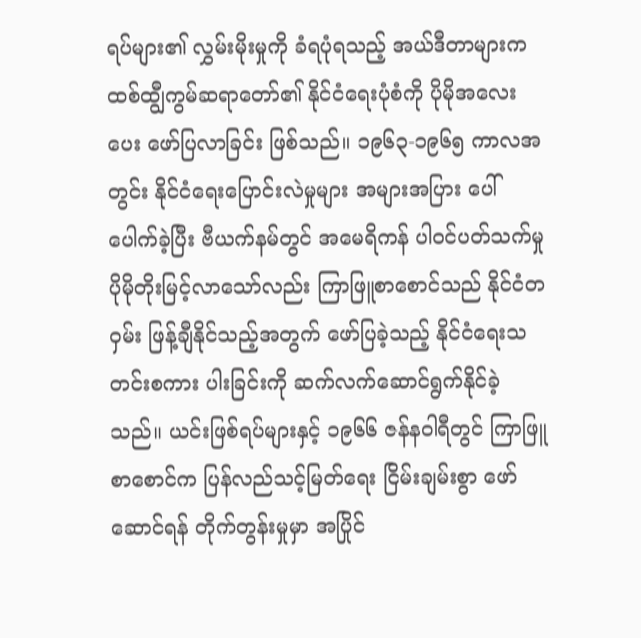ရပ်များ၏ လွှမ်းမိုးမှုကို ခံရပုံရသည့် အယ်ဒီတာများက ထစ်ထျွီကွမ်ဆရာတော်၏ နိုင်ငံရေးပုံစံကို ပိုမိုအလေးပေး ဖော်ပြလာခြင်း ဖြစ်သည်။ ၁၉၆၃-၁၉၆၅ ကာလအတွင်း နိုင်ငံရေးပြောင်းလဲမှုများ အများအပြား ပေါ်ပေါက်ခဲ့ပြီး ဗီယက်နမ်တွင် အမေရိကန် ပါဝင်ပတ်သက်မှု ပိုမိုတိုးမြင့်လာသော်လည်း ကြာဖြူစာစောင်သည် နိုင်ငံတဝှမ်း ဖြန့်ချီနိုင်သည့်အတွက် ဖော်ပြခဲ့သည့် နိုင်ငံရေးသတင်းစကား ပါးခြင်းကို ဆက်လက်ဆောင်ရွက်နိုင်ခဲ့သည်။ ယင်းဖြစ်ရပ်များနှင့် ၁၉၆၆ ဇန်နဝါရီတွင် ကြာဖြူစာစောင်က ပြန်လည်သင့်မြတ်ရေး ငြိမ်းချမ်းစွာ ဖော်ဆောင်ရန် တိုက်တွန်းမှုမှာ အပြိုင်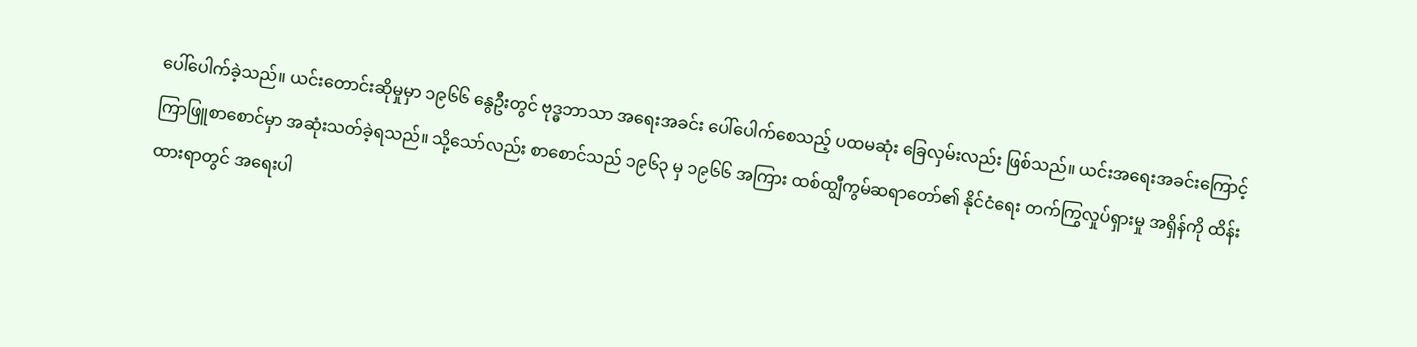ပေါ်ပေါက်ခဲ့သည်။ ယင်းတောင်းဆိုမှုမှာ ၁၉၆၆ နွေဦးတွင် ဗုဒ္ဓဘာသာ အရေးအခင်း ပေါ်ပေါက်စေသည့် ပထမဆုံး ခြေလှမ်းလည်း ဖြစ်သည်။ ယင်းအရေးအခင်းကြောင့် ကြာဖြူစာစောင်မှာ အဆုံးသတ်ခဲ့ရသည်။ သို့သော်လည်း စာစောင်သည် ၁၉၆၃ မှ ၁၉၆၆ အကြား ထစ်ထျွီကွမ်ဆရာတော်၏ နိုင်ငံရေး တက်ကြွလှုပ်ရှားမှု အရှိန်ကို ထိန်းထားရာတွင် အရေးပါ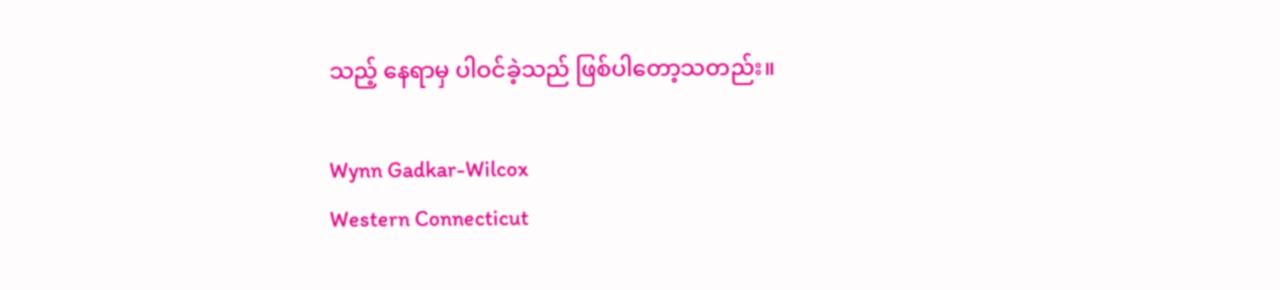သည့် နေရာမှ ပါဝင်ခဲ့သည် ဖြစ်ပါတော့သတည်း။

Wynn Gadkar-Wilcox
Western Connecticut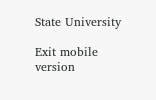State University

Exit mobile version